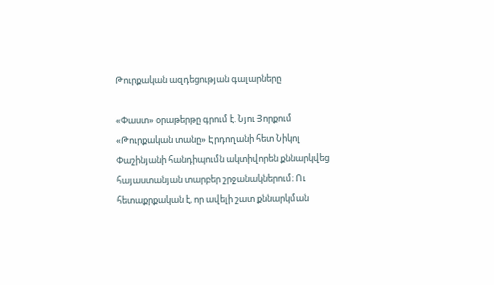Թուրքական ազդեցության գալարները

«Փաստ» օրաթերթը գրում է. Նյու Յորքում «Թուրքական տանը» Էրդողանի հետ Նիկոլ Փաշինյանի հանդիպումն ակտիվորեն քննարկվեց հայաստանյան տարբեր շրջանակներում։ Ու հետաքրքական է, որ ավելի շատ քննարկման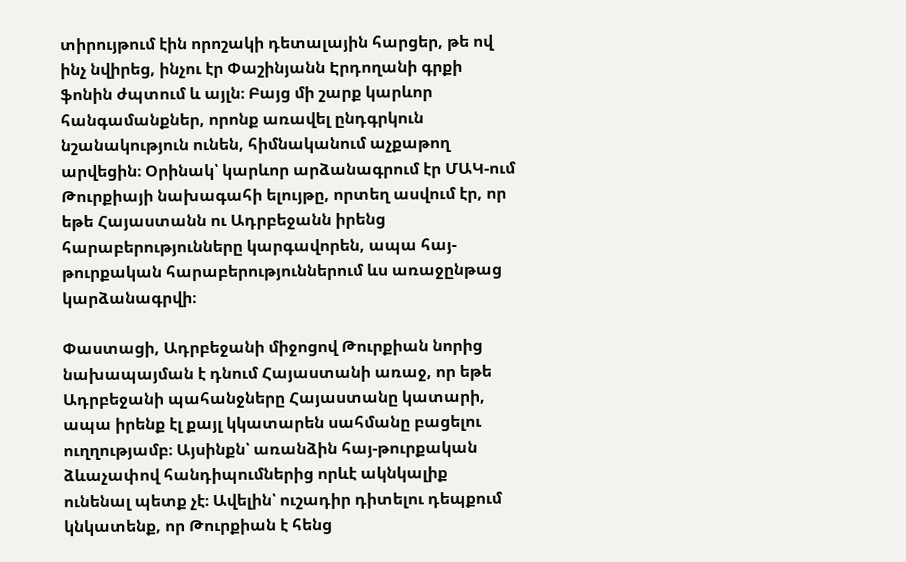տիրույթում էին որոշակի դետալային հարցեր, թե ով ինչ նվիրեց, ինչու էր Փաշինյանն Էրդողանի գրքի ֆոնին ժպտում և այլն։ Բայց մի շարք կարևոր հանգամանքներ, որոնք առավել ընդգրկուն նշանակություն ունեն, հիմնականում աչքաթող արվեցին։ Օրինակ՝ կարևոր արձանագրում էր ՄԱԿ-ում Թուրքիայի նախագահի ելույթը, որտեղ ասվում էր, որ եթե Հայաստանն ու Ադրբեջանն իրենց հարաբերությունները կարգավորեն, ապա հայ-թուրքական հարաբերություններում ևս առաջընթաց կարձանագրվի։

Փաստացի, Ադրբեջանի միջոցով Թուրքիան նորից նախապայման է դնում Հայաստանի առաջ, որ եթե Ադրբեջանի պահանջները Հայաստանը կատարի, ապա իրենք էլ քայլ կկատարեն սահմանը բացելու ուղղությամբ։ Այսինքն՝ առանձին հայ-թուրքական ձևաչափով հանդիպումներից որևէ ակնկալիք ունենալ պետք չէ։ Ավելին՝ ուշադիր դիտելու դեպքում կնկատենք, որ Թուրքիան է հենց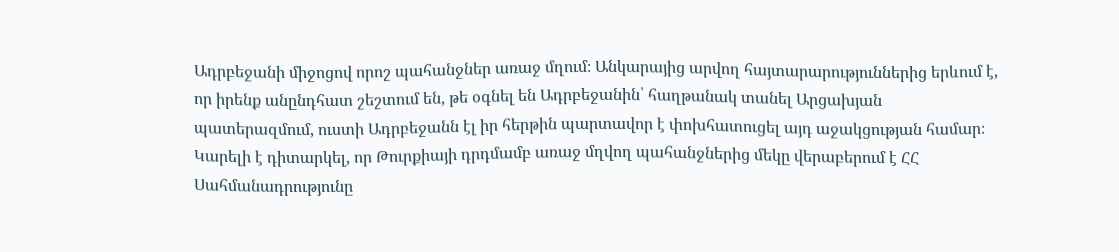Ադրբեջանի միջոցով որոշ պահանջներ առաջ մղում։ Անկարայից արվող հայտարարություններից երևում է, որ իրենք անընդհատ շեշտում են, թե օգնել են Ադրբեջանին՝ հաղթանակ տանել Արցախյան պատերազմում, ուստի Ադրբեջանն էլ իր հերթին պարտավոր է փոխհատուցել այդ աջակցության համար։ Կարելի է դիտարկել, որ Թուրքիայի դրդմամբ առաջ մղվող պահանջներից մեկը վերաբերում է ՀՀ Սահմանադրությունը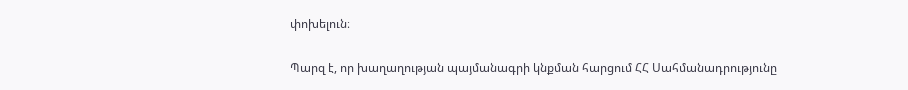փոխելուն։

Պարզ է, որ խաղաղության պայմանագրի կնքման հարցում ՀՀ Սահմանադրությունը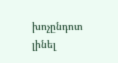խոչընդոտ լինել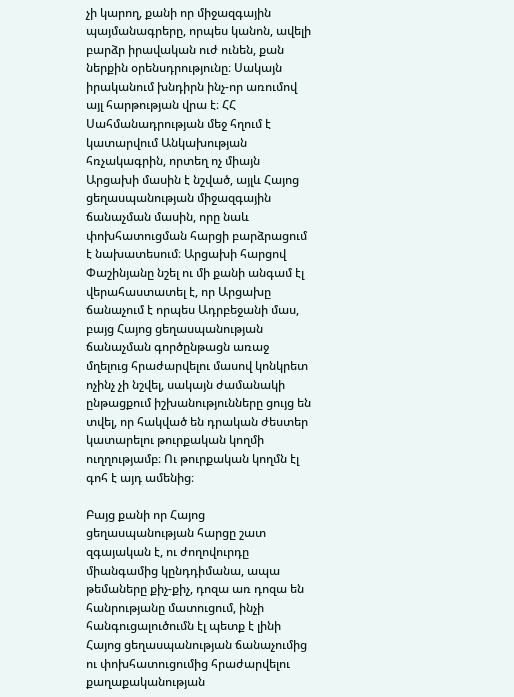չի կարող, քանի որ միջազգային պայմանագրերը, որպես կանոն, ավելի բարձր իրավական ուժ ունեն, քան ներքին օրենսդրությունը։ Սակայն իրականում խնդիրն ինչ-որ առումով այլ հարթության վրա է։ ՀՀ Սահմանադրության մեջ հղում է կատարվում Անկախության հռչակագրին, որտեղ ոչ միայն Արցախի մասին է նշված, այլև Հայոց ցեղասպանության միջազգային ճանաչման մասին, որը նաև փոխհատուցման հարցի բարձրացում է նախատեսում։ Արցախի հարցով Փաշինյանը նշել ու մի քանի անգամ էլ վերահաստատել է, որ Արցախը ճանաչում է որպես Ադրբեջանի մաս, բայց Հայոց ցեղասպանության ճանաչման գործընթացն առաջ մղելուց հրաժարվելու մասով կոնկրետ ոչինչ չի նշվել, սակայն ժամանակի ընթացքում իշխանությունները ցույց են տվել, որ հակված են դրական ժեստեր կատարելու թուրքական կողմի ուղղությամբ։ Ու թուրքական կողմն էլ գոհ է այդ ամենից։

Բայց քանի որ Հայոց ցեղասպանության հարցը շատ զգայական է, ու ժողովուրդը միանգամից կընդդիմանա, ապա թեմաները քիչ-քիչ, դոզա առ դոզա են հանրությանը մատուցում, ինչի հանգուցալուծումն էլ պետք է լինի Հայոց ցեղասպանության ճանաչումից ու փոխհատուցումից հրաժարվելու քաղաքականության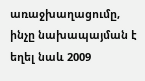առաջխաղացումը, ինչը նախապայման է եղել նաև 2009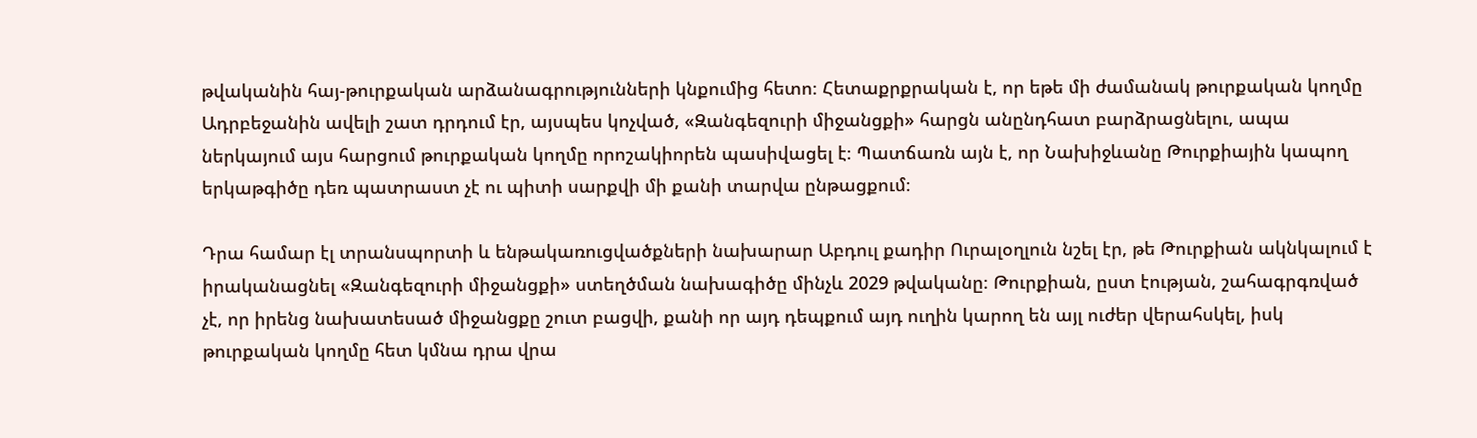թվականին հայ-թուրքական արձանագրությունների կնքումից հետո։ Հետաքրքրական է, որ եթե մի ժամանակ թուրքական կողմը Ադրբեջանին ավելի շատ դրդում էր, այսպես կոչված, «Զանգեզուրի միջանցքի» հարցն անընդհատ բարձրացնելու, ապա ներկայում այս հարցում թուրքական կողմը որոշակիորեն պասիվացել է։ Պատճառն այն է, որ Նախիջևանը Թուրքիային կապող երկաթգիծը դեռ պատրաստ չէ ու պիտի սարքվի մի քանի տարվա ընթացքում։

Դրա համար էլ տրանսպորտի և ենթակառուցվածքների նախարար Աբդուլ քադիր Ուրալօղլուն նշել էր, թե Թուրքիան ակնկալում է իրականացնել «Զանգեզուրի միջանցքի» ստեղծման նախագիծը մինչև 2029 թվականը։ Թուրքիան, ըստ էության, շահագրգռված չէ, որ իրենց նախատեսած միջանցքը շուտ բացվի, քանի որ այդ դեպքում այդ ուղին կարող են այլ ուժեր վերահսկել, իսկ թուրքական կողմը հետ կմնա դրա վրա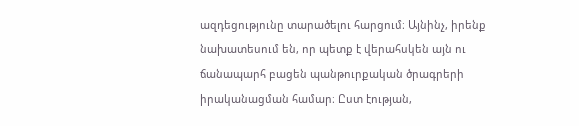ազդեցությունը տարածելու հարցում։ Այնինչ, իրենք նախատեսում են, որ պետք է վերահսկեն այն ու ճանապարհ բացեն պանթուրքական ծրագրերի իրականացման համար։ Ըստ էության,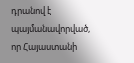դրանով է պայմանավորված, որ Հայաստանի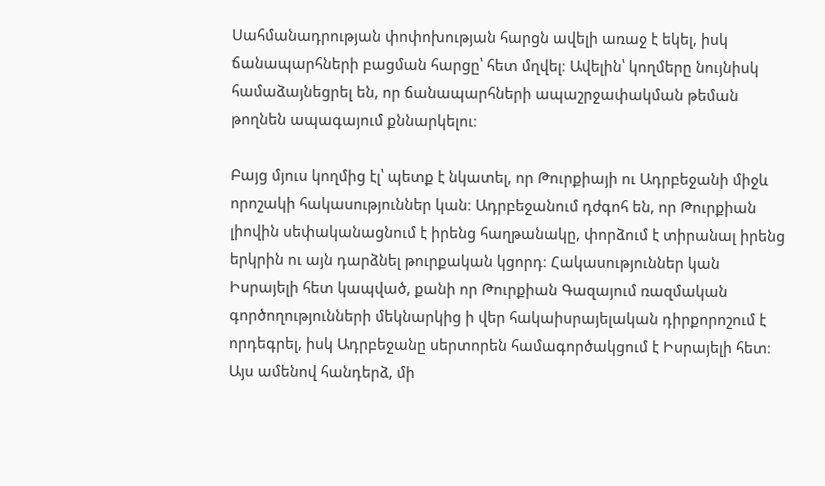Սահմանադրության փոփոխության հարցն ավելի առաջ է եկել, իսկ ճանապարհների բացման հարցը՝ հետ մղվել։ Ավելին՝ կողմերը նույնիսկ համաձայնեցրել են, որ ճանապարհների ապաշրջափակման թեման թողնեն ապագայում քննարկելու։

Բայց մյուս կողմից էլ՝ պետք է նկատել, որ Թուրքիայի ու Ադրբեջանի միջև որոշակի հակասություններ կան։ Ադրբեջանում դժգոհ են, որ Թուրքիան լիովին սեփականացնում է իրենց հաղթանակը, փորձում է տիրանալ իրենց երկրին ու այն դարձնել թուրքական կցորդ։ Հակասություններ կան Իսրայելի հետ կապված, քանի որ Թուրքիան Գազայում ռազմական գործողությունների մեկնարկից ի վեր հակաիսրայելական դիրքորոշում է որդեգրել, իսկ Ադրբեջանը սերտորեն համագործակցում է Իսրայելի հետ։ Այս ամենով հանդերձ, մի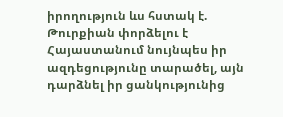իրողություն ևս հստակ է. Թուրքիան փորձելու է Հայաստանում նույնպես իր ազդեցությունը տարածել, այն դարձնել իր ցանկությունից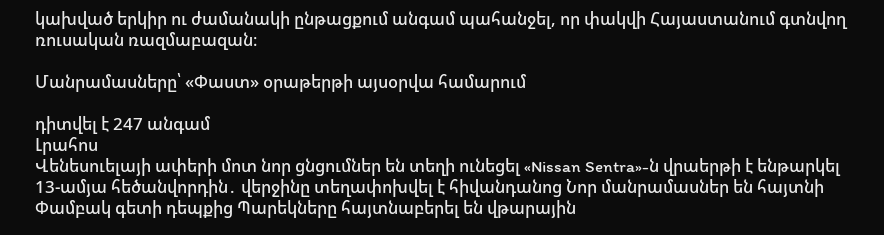կախված երկիր ու ժամանակի ընթացքում անգամ պահանջել, որ փակվի Հայաստանում գտնվող ռուսական ռազմաբազան։

Մանրամասները՝ «Փաստ» օրաթերթի այսօրվա համարում

դիտվել է 247 անգամ
Լրահոս
Վենեսուելայի ափերի մոտ նոր ցնցումներ են տեղի ունեցել «Nissan Sentra»-ն վրաերթի է ենթարկել 13-ամյա հեծանվորդին․ վերջինը տեղափոխվել է հիվանդանոց Նոր մանրամասներ են հայտնի Փամբակ գետի դեպքից Պարեկները հայտնաբերել են վթարային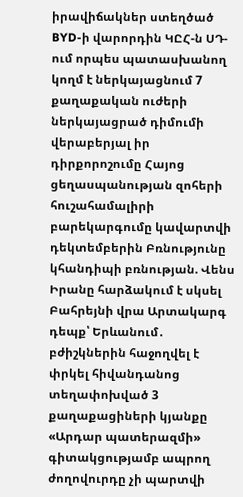իրավիճակներ ստեղծած BYD-ի վարորդին ԿԸՀ-ն ՍԴ-ում որպես պատասխանող կողմ է ներկայացնում 7 քաղաքական ուժերի ներկայացրած դիմումի վերաբերյալ իր դիրքորոշումը Հայոց ցեղասպանության զոհերի հուշահամալիրի բարեկարգումը կավարտվի դեկտեմբերին Բռնությունը կհանդիպի բռնության. Վենս Իրանը հարձակում է սկսել Բահրեյնի վրա Արտակարգ դեպք՝ Երևանում․ բժիշկներին հաջողվել է փրկել հիվանդանոց տեղափոխված 3 քաղաքացիների կյանքը «Արդար պատերազմի» գիտակցությամբ ապրող ժողովուրդը չի պարտվի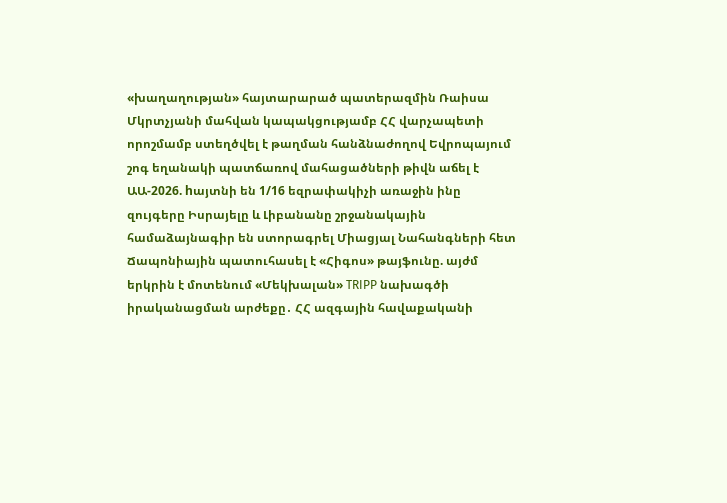«խաղաղության» հայտարարած պատերազմին Ռաիսա Մկրտչյանի մահվան կապակցությամբ ՀՀ վարչապետի որոշմամբ ստեղծվել է թաղման հանձնաժողով Եվրոպայում շոգ եղանակի պատճառով մահացածների թիվն աճել է ԱԱ-2026. hայտնի են 1/16 եզրափակիչի առաջին ինը զույգերը Իսրայելը և Լիբանանը շրջանակային համաձայնագիր են ստորագրել Միացյալ Նահանգների հետ Ճապոնիային պատուհասել է «Հիգոս» թայֆունը. այժմ երկրին է մոտենում «Մեկխալան» TRIPP նախագծի իրականացման արժեքը․ ՀՀ ազգային հավաքականի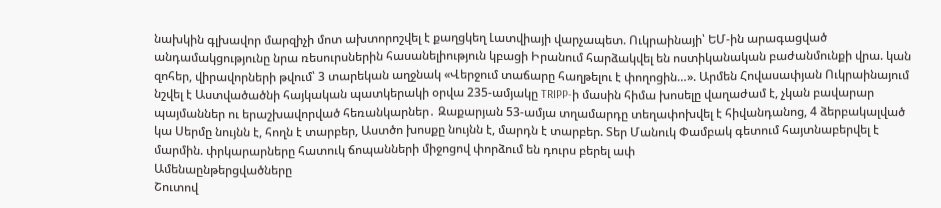նախկին գլխավոր մարզիչի մոտ ախտորոշվել է քաղցկեղ Լատվիայի վարչապետ. Ուկրաինայի՝ ԵՄ-ին արագացված անդամակցությունը նրա ռեսուրսներին հասանելիություն կբացի Իրանում հարձակվել են ոստիկանական բաժանմունքի վրա. կան զոհեր, վիրավորների թվում՝ 3 տարեկան աղջնակ «Վերջում տաճարը հաղթելու է փողոցին…». Արմեն Հովասափյան Ուկրաինայում նշվել է Աստվածածնի հայկական պատկերակի օրվա 235-ամյակը TRIPP-ի մասին հիմա խոսելը վաղաժամ է, չկան բավարար պայմաններ ու երաշխավորված հեռանկարներ․ Զաքարյան 53-ամյա տղամարդը տեղափոխվել է հիվանդանոց, 4 ձերբակալված կա Սերմը նույնն է, հողն է տարբեր, Աստծո խոսքը նույնն է, մարդն է տարբեր. Տեր Մանուկ Փամբակ գետում հայտնաբերվել է մարմին. փրկարարները հատուկ ճոպանների միջոցով փորձում են դուրս բերել ափ
Ամենաընթերցվածները
Շուտով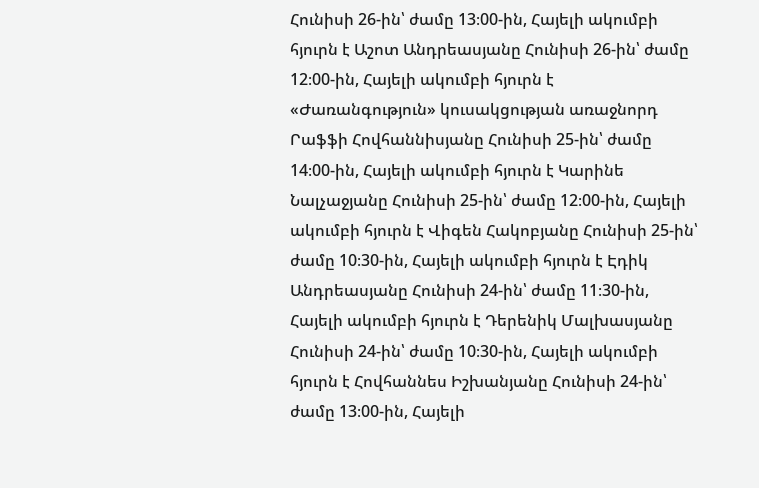Հունիսի 26-ին՝ ժամը 13։00-ին, Հայելի ակումբի հյուրն է Աշոտ Անդրեասյանը Հունիսի 26-ին՝ ժամը 12։00-ին, Հայելի ակումբի հյուրն է «Ժառանգություն» կուսակցության առաջնորդ Րաֆֆի Հովհաննիսյանը Հունիսի 25-ին՝ ժամը 14։00-ին, Հայելի ակումբի հյուրն է Կարինե Նալչաջյանը Հունիսի 25-ին՝ ժամը 12։00-ին, Հայելի ակումբի հյուրն է Վիգեն Հակոբյանը Հունիսի 25-ին՝ ժամը 10։30-ին, Հայելի ակումբի հյուրն է Էդիկ Անդրեասյանը Հունիսի 24-ին՝ ժամը 11։30-ին, Հայելի ակումբի հյուրն է Դերենիկ Մալխասյանը Հունիսի 24-ին՝ ժամը 10։30-ին, Հայելի ակումբի հյուրն է Հովհաննես Իշխանյանը Հունիսի 24-ին՝ ժամը 13։00-ին, Հայելի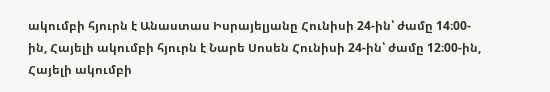ակումբի հյուրն է Անաստաս Իսրայելյանը Հունիսի 24-ին՝ ժամը 14։00-ին, Հայելի ակումբի հյուրն է Նարե Սոսեն Հունիսի 24-ին՝ ժամը 12։00-ին, Հայելի ակումբի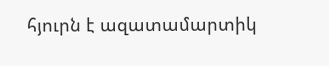հյուրն է ազատամարտիկ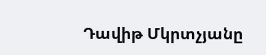Դավիթ Մկրտչյանը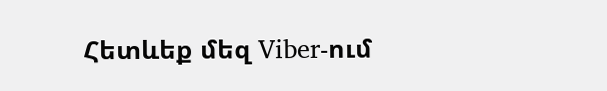Հետևեք մեզ Viber-ում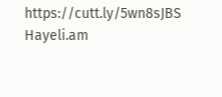https://cutt.ly/5wn8sJBS
Hayeli.am